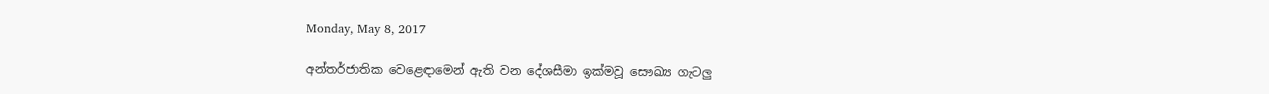Monday, May 8, 2017

අන්තර්ජාතික වෙළෙඳාමෙන් ඇති වන දේශසීමා ඉක්‌මවූ සෞඛ්‍ය ගැටලු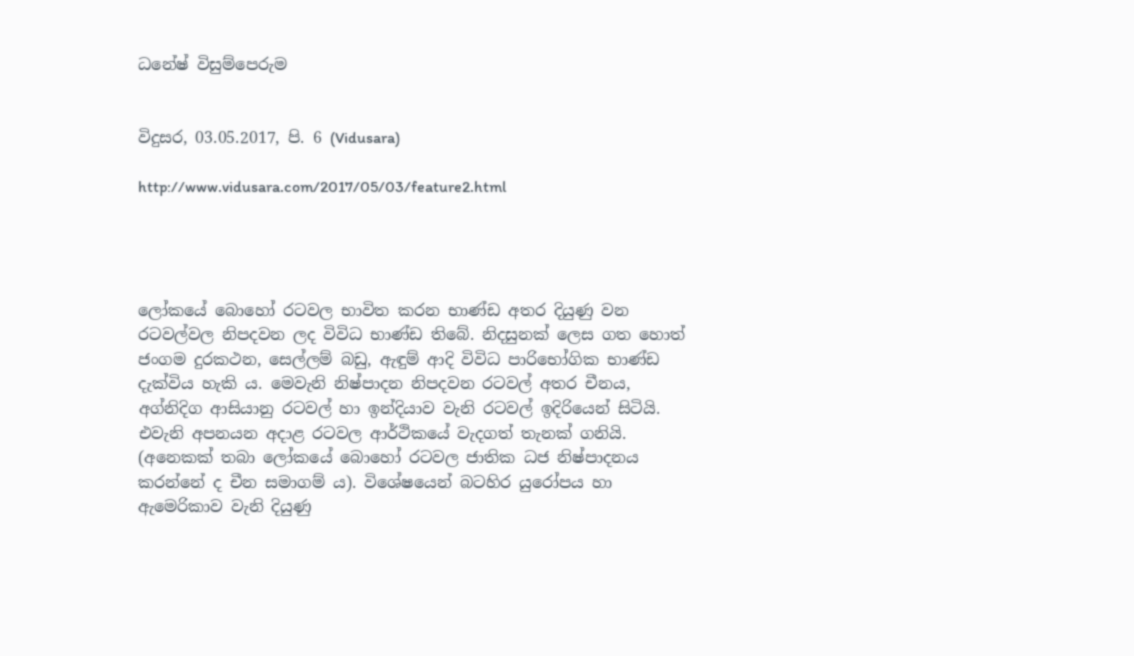ධනේෂ් විසුම්පෙරුම


විදුසර, 03.05.2017, පි. 6 (Vidusara)

http://www.vidusara.com/2017/05/03/feature2.html




ලෝකයේ බොහෝ රටවල භාවිත කරන භාණ්‌ඩ අතර දියුණු වන රටවල්වල නිපදවන ලද විවිධ භාණ්‌ඩ තිබේ. නිදසුනක්‌ ලෙස ගත හොත් ජංගම දුරකථන, සෙල්ලම් බඩු, ඇඳුම් ආදි විවිධ පාරිභෝගික භාණ්‌ඩ දැක්‌විය හැකි ය. මෙවැනි නිෂ්පාදන නිපදවන රටවල් අතර චීනය, අග්නිදිග ආසියානු රටවල් හා ඉන්දියාව වැනි රටවල් ඉදිරියෙන් සිටියි. එවැනි අපනයන අදාළ රටවල ආර්ථිකයේ වැදගත් තැනක්‌ ගනියි. (අනෙකක්‌ තබා ලෝකයේ බොහෝ රටවල ජාතික ධජ නිෂ්පාදනය කරන්නේ ද චීන සමාගම් ය). විශේෂයෙන් බටහිර යුරෝපය හා ඇමෙරිකාව වැනි දියුණු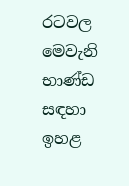රටවල මෙවැනි භාණ්‌ඩ සඳහා ඉහළ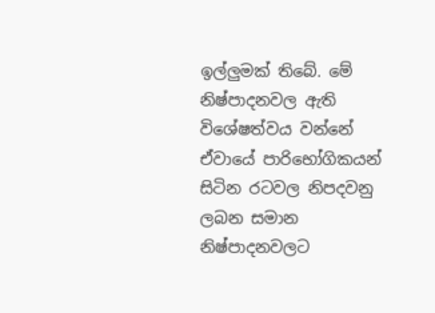ඉල්ලුමක්‌ තිබේ. මේ නිෂ්පාදනවල ඇති විශේෂත්වය වන්නේ ඒවායේ පාරිභෝගිකයන් සිටින රටවල නිපදවනු ලබන සමාන නිෂ්පාදනවලට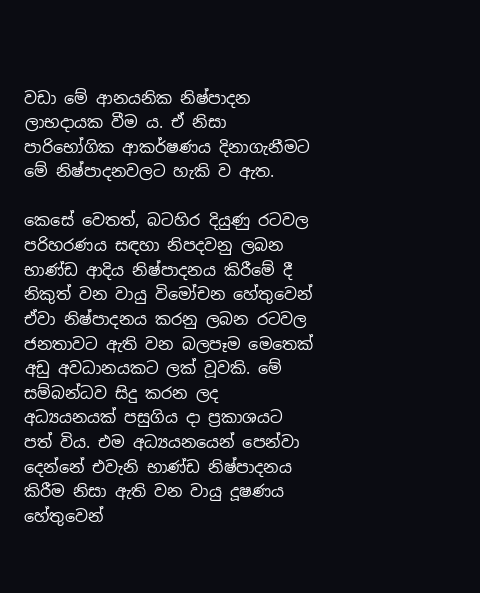වඩා මේ ආනයනික නිෂ්පාදන ලාභදායක වීම ය. ඒ නිසා පාරිභෝගික ආකර්ෂණය දිනාගැනීමට මේ නිෂ්පාදනවලට හැකි ව ඇත.

කෙසේ වෙතත්, බටහිර දියුණු රටවල පරිහරණය සඳහා නිපදවනු ලබන භාණ්‌ඩ ආදිය නිෂ්පාදනය කිරීමේ දී නිකුත් වන වායු විමෝචන හේතුවෙන් ඒවා නිෂ්පාදනය කරනු ලබන රටවල ජනතාවට ඇති වන බලපෑම මෙතෙක්‌ අඩු අවධානයකට ලක්‌ වූවකි. මේ සම්බන්ධව සිදු කරන ලද අධ්‍යයනයක්‌ පසුගිය දා ප්‍රකාශයට පත් විය. එම අධ්‍යයනයෙන් පෙන්වා දෙන්නේ එවැනි භාණ්‌ඩ නිෂ්පාදනය කිරීම නිසා ඇති වන වායු දූෂණය හේතුවෙන්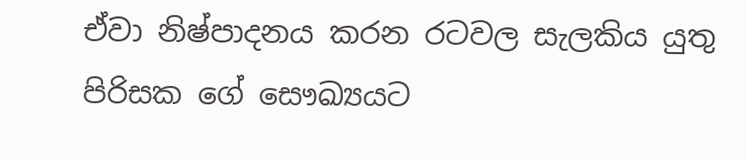ඒවා නිෂ්පාදනය කරන රටවල සැලකිය යුතු පිරිසක ගේ සෞඛ්‍යයට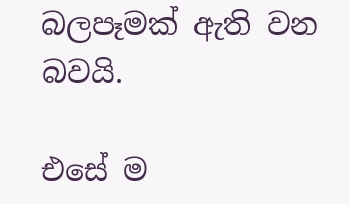බලපෑමක්‌ ඇති වන බවයි.

එසේ ම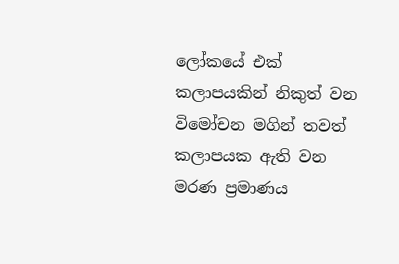ලෝකයේ එක්‌ කලාපයකින් නිකුත් වන විමෝචන මගින් තවත් කලාපයක ඇති වන මරණ ප්‍රමාණය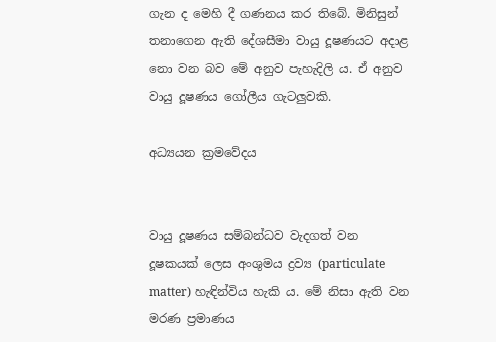ගැන ද මෙහි දී ගණනය කර තිබේ. මිනිසුන් තනාගෙන ඇති දේශසීමා වායු දූෂණයට අදාළ නො වන බව මේ අනුව පැහැදිලි ය. ඒ අනුව වායු දූෂණය ගෝලීය ගැටලුවකි.

අධ්‍යයන ක්‍රමවේදය


වායු දූෂණය සම්බන්ධව වැදගත් වන දූෂකයක්‌ ලෙස අංශුමය ද්‍රව්‍ය (particulate matter) හැඳින්විය හැකි ය. මේ නිසා ඇති වන මරණ ප්‍රමාණය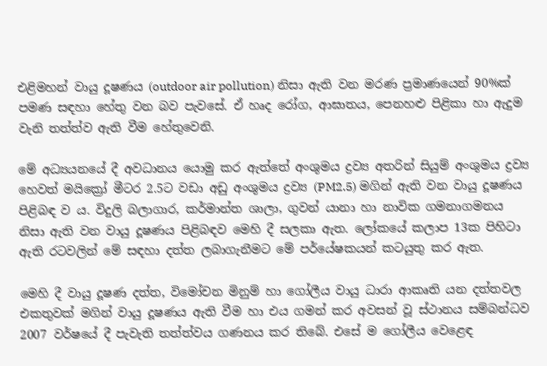එළිමහන් වායු දූෂණය (outdoor air pollution) නිසා ඇති වන මරණ ප්‍රමාණයෙන් 90%ක්‌ පමණ සඳහා හේතු වන බව පැවසේ. ඒ හෘද රෝග, ආඝාතය, පෙනහළු පිළිකා හා ඇදුම වැනි තත්ත්ව ඇති වීම හේතුවෙනි.

මේ අධ්‍යයනයේ දී අවධානය යොමු කර ඇත්තේ අංශුමය ද්‍රව්‍ය අතරින් සියුම් අංශුමය ද්‍රව්‍ය හෙවත් මයික්‍රෝ මීටර 2.5ට වඩා අඩු අංශුමය ද්‍රව්‍ය (PM2.5) මගින් ඇති වන වායු දූෂණය පිළිබඳ ව ය. විදුලි බලාගාර, කර්මාන්ත ශාලා, ගුවන් යානා හා නාවික ගමනාගමනය නිසා ඇති වන වායු දූෂණය පිළිබඳව මෙහි දී සලකා ඇත. ලෝකයේ කලාප 13ක පිහිටා ඇති රටවලින් මේ සඳහා දත්ත ලබාගැනීමට මේ පර්යේෂකයන් කටයුතු කර ඇත.

මෙහි දී වායු දූෂණ දත්ත, විමෝචන මිනුම් හා ගෝලීය වායු ධාරා ආකෘති යන දත්තවල එකතුවක්‌ මගින් වායු දූෂණය ඇති වීම හා එය ගමන් කර අවසන් වූ ස්‌ථානය සම්බන්ධව 2007 වර්ෂයේ දී පැවැති තත්ත්වය ගණනය කර තිබේ. එසේ ම ගෝලීය වෙළෙඳ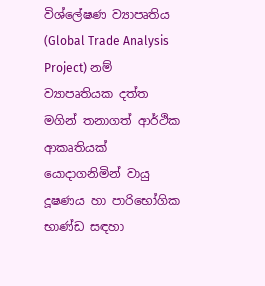විශ්ලේෂණ ව්‍යාපෘතිය (Global Trade Analysis Project) නම් ව්‍යාපෘතියක දත්ත මගින් තනාගත් ආර්ථික ආකෘතියක්‌ යොදාගනිමින් වායු දූෂණය හා පාරිභෝගික භාණ්‌ඩ සඳහා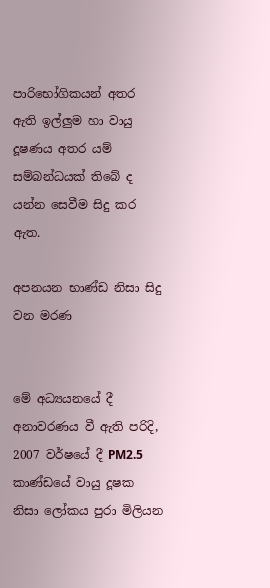පාරිභෝගිකයන් අතර ඇති ඉල්ලුම හා වායු දූෂණය අතර යම් සම්බන්ධයක්‌ තිබේ ද යන්න සෙවීම සිදු කර ඇත.

අපනයන භාණ්‌ඩ නිසා සිදු වන මරණ


මේ අධ්‍යයනයේ දී අනාවරණය වී ඇති පරිදි, 2007 වර්ෂයේ දී PM2.5 කාණ්‌ඩයේ වායු දූෂක නිසා ලෝකය පුරා මිලියන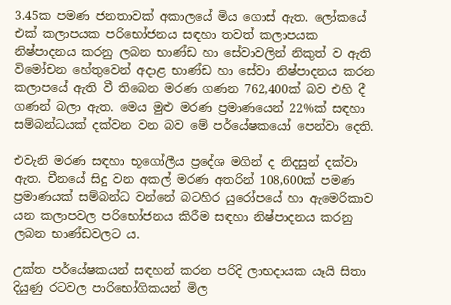3.45ක පමණ ජනතාවක්‌ අකාලයේ මිය ගොස්‌ ඇත. ලෝකයේ එක්‌ කලාපයක පරිභෝජනය සඳහා තවත් කලාපයක නිෂ්පාදනය කරනු ලබන භාණ්‌ඩ හා සේවාවලින් නිකුත් ව ඇති විමෝචන හේතුවෙන් අදාළ භාණ්‌ඩ හා සේවා නිෂ්පාදනය කරන කලාපයේ ඇති වී තිබෙන මරණ ගණන 762,400ක්‌ බව එහි දී ගණන් බලා ඇත. මෙය මුළු මරණ ප්‍රමාණයෙන් 22%ක්‌ සඳහා සම්බන්ධයක්‌ දක්‌වන වන බව මේ පර්යේෂකයෝ පෙන්වා දෙති.

එවැනි මරණ සඳහා භූගෝලීය ප්‍රදේශ මගින් ද නිදසුන් දක්‌වා ඇත. චීනයේ සිදු වන අකල් මරණ අතරින් 108,600ක්‌ පමණ ප්‍රමාණයක්‌ සම්බන්ධ වන්නේ බටහිර යුරෝපයේ හා ඇමෙරිකාව යන කලාපවල පරිභෝජනය කිරීම සඳහා නිෂ්පාදනය කරනු ලබන භාණ්‌ඩවලට ය.

උක්‌ත පර්යේෂකයන් සඳහන් කරන පරිදි ලාභදායක යෑයි සිතා දියුණු රටවල පාරිභෝගිකයන් මිල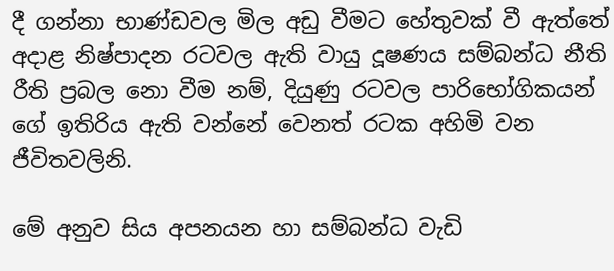දී ගන්නා භාණ්‌ඩවල මිල අඩු වීමට හේතුවක්‌ වී ඇත්තේ අදාළ නිෂ්පාදන රටවල ඇති වායු දූෂණය සම්බන්ධ නීති රීති ප්‍රබල නො වීම නම්, දියුණු රටවල පාරිභෝගිකයන් ගේ ඉතිරිය ඇති වන්නේ වෙනත් රටක අහිමි වන ජීවිතවලිනි.

මේ අනුව සිය අපනයන හා සම්බන්ධ වැඩි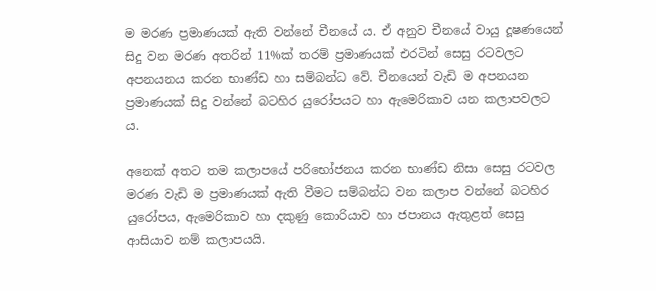ම මරණ ප්‍රමාණයක්‌ ඇති වන්නේ චීනයේ ය. ඒ අනුව චීනයේ වායු දූෂණයෙන් සිදු වන මරණ අතරින් 11%ක්‌ තරම් ප්‍රමාණයක්‌ එරටින් සෙසු රටවලට අපනයනය කරන භාණ්‌ඩ හා සම්බන්ධ වේ. චීනයෙන් වැඩි ම අපනයන ප්‍රමාණයක්‌ සිදු වන්නේ බටහිර යුරෝපයට හා ඇමෙරිකාව යන කලාපවලට ය.

අනෙක්‌ අතට තම කලාපයේ පරිභෝජනය කරන භාණ්‌ඩ නිසා සෙසු රටවල මරණ වැඩි ම ප්‍රමාණයක්‌ ඇති වීමට සම්බන්ධ වන කලාප වන්නේ බටහිර යුරෝපය, ඇමෙරිකාව හා දකුණු කොරියාව හා ජපානය ඇතුළත් සෙසු ආසියාව නම් කලාපයයි.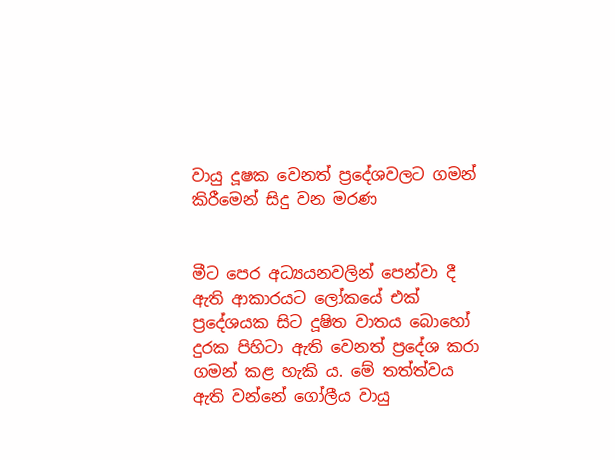වායු දූෂක වෙනත් ප්‍රදේශවලට ගමන් කිරීමෙන් සිදු වන මරණ


මීට පෙර අධ්‍යයනවලින් පෙන්වා දී ඇති ආකාරයට ලෝකයේ එක්‌ ප්‍රදේශයක සිට දූෂිත වාතය බොහෝ දුරක පිහිටා ඇති වෙනත් ප්‍රදේශ කරා ගමන් කළ හැකි ය. මේ තත්ත්වය ඇති වන්නේ ගෝලීය වායු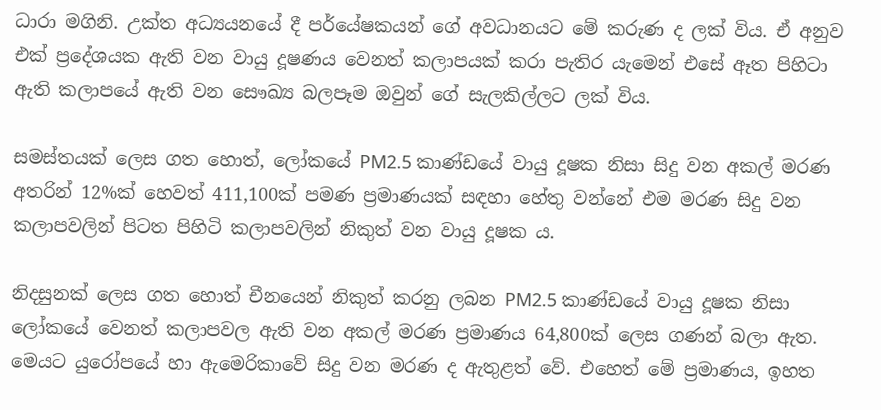ධාරා මගිනි. උක්‌ත අධ්‍යයනයේ දී පර්යේෂකයන් ගේ අවධානයට මේ කරුණ ද ලක්‌ විය. ඒ අනුව එක්‌ ප්‍රදේශයක ඇති වන වායු දූෂණය වෙනත් කලාපයක්‌ කරා පැතිර යැමෙන් එසේ ඈත පිහිටා ඇති කලාපයේ ඇති වන සෞඛ්‍ය බලපෑම ඔවුන් ගේ සැලකිල්ලට ලක්‌ විය.

සමස්‌තයක්‌ ලෙස ගත හොත්, ලෝකයේ PM2.5 කාණ්‌ඩයේ වායු දූෂක නිසා සිදු වන අකල් මරණ අතරින් 12%ක්‌ හෙවත් 411,100ක්‌ පමණ ප්‍රමාණයක්‌ සඳහා හේතු වන්නේ එම මරණ සිදු වන කලාපවලින් පිටත පිහිටි කලාපවලින් නිකුත් වන වායු දූෂක ය.

නිදසුනක්‌ ලෙස ගත හොත් චීනයෙන් නිකුත් කරනු ලබන PM2.5 කාණ්‌ඩයේ වායු දූෂක නිසා ලෝකයේ වෙනත් කලාපවල ඇති වන අකල් මරණ ප්‍රමාණය 64,800ක්‌ ලෙස ගණන් බලා ඇත. මෙයට යුරෝපයේ හා ඇමෙරිකාවේ සිදු වන මරණ ද ඇතුළත් වේ. එහෙත් මේ ප්‍රමාණය, ඉහත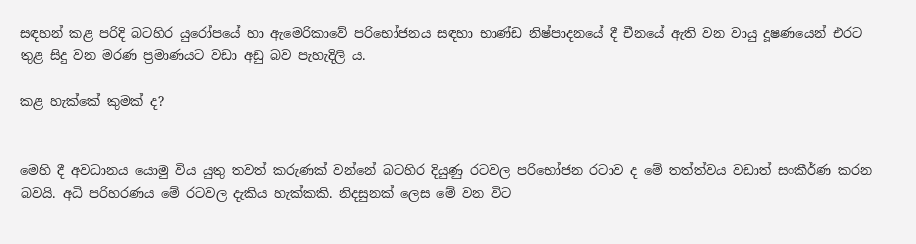සඳහන් කළ පරිදි බටහිර යුරෝපයේ හා ඇමෙරිකාවේ පරිභෝජනය සඳහා භාණ්‌ඩ නිෂ්පාදනයේ දී චීනයේ ඇති වන වායු දූෂණයෙන් එරට තුළ සිදු වන මරණ ප්‍රමාණයට වඩා අඩු බව පැහැදිලි ය.

කළ හැක්‌කේ කුමක්‌ ද?


මෙහි දී අවධානය යොමු විය යුතු තවත් කරුණක්‌ වන්නේ බටහිර දියුණු රටවල පරිභෝජන රටාව ද මේ තත්ත්වය වඩාත් සංකීර්ණ කරන බවයි. අධි පරිහරණය මේ රටවල දැකිය හැක්‌කකි. නිදසුනක්‌ ලෙස මේ වන විට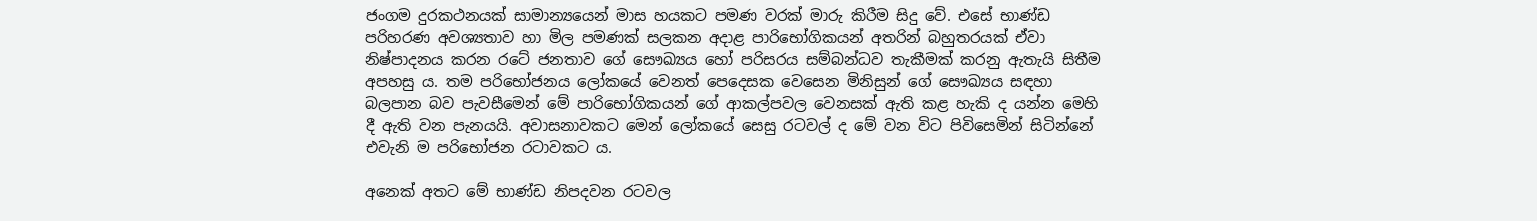ජංගම දුරකථනයක්‌ සාමාන්‍යයෙන් මාස හයකට පමණ වරක්‌ මාරු කිරීම සිදු වේ. එසේ භාණ්‌ඩ පරිහරණ අවශ්‍යතාව හා මිල පමණක්‌ සලකන අදාළ පාරිභෝගිකයන් අතරින් බහුතරයක්‌ ඒවා නිෂ්පාදනය කරන රටේ ජනතාව ගේ සෞඛ්‍යය හෝ පරිසරය සම්බන්ධව තැකීමක්‌ කරනු ඇතැයි සිතීම අපහසු ය. තම පරිභෝජනය ලෝකයේ වෙනත් පෙදෙසක වෙසෙන මිනිසුන් ගේ සෞඛ්‍යය සඳහා බලපාන බව පැවසීමෙන් මේ පාරිභෝගිකයන් ගේ ආකල්පවල වෙනසක්‌ ඇති කළ හැකි ද යන්න මෙහි දී ඇති වන පැනයයි. අවාසනාවකට මෙන් ලෝකයේ සෙසු රටවල් ද මේ වන විට පිවිසෙමින් සිටින්නේ එවැනි ම පරිභෝජන රටාවකට ය.

අනෙක්‌ අතට මේ භාණ්‌ඩ නිපදවන රටවල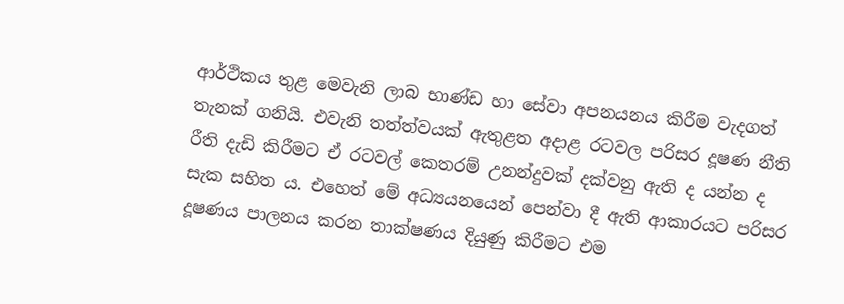ආර්ථිකය තුළ මෙවැනි ලාබ භාණ්‌ඩ හා සේවා අපනයනය කිරීම වැදගත් තැනක්‌ ගනියි. එවැනි තත්ත්වයක්‌ ඇතුළත අදාළ රටවල පරිසර දූෂණ නීති රීති දැඩි කිරීමට ඒ රටවල් කෙතරම් උනන්දුවක්‌ දක්‌වනු ඇති ද යන්න ද සැක සහිත ය. එහෙත් මේ අධ්‍යයනයෙන් පෙන්වා දී ඇති ආකාරයට පරිසර දූෂණය පාලනය කරන තාක්‌ෂණය දියුණු කිරීමට එම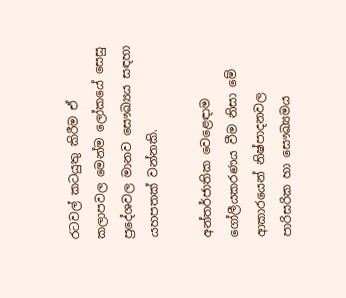රටවල් කටයුතු කිරීම ඒ කලාපවල මෙන්ම ලෝකයේ සෙසු ප්‍රදේශවල මානව සෞඛ්‍යය සඳහා යහපතක්‌ වන්නකි.

අන්තර්ජාතික වෙළෙඳාම ගෝලීයකරණය වීම නිසා මේ ආකාරයෙන් නිෂ්පාදනවල පාරිසරික හා සෞඛ්‍යමය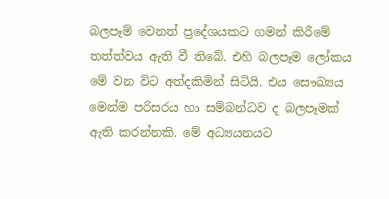බලපෑම් වෙනත් ප්‍රදේශයකට ගමන් කිරීමේ තත්ත්වය ඇති වී තිබේ. එහි බලපෑම ලෝකය මේ වන විට අත්දකිමින් සිටියි. එය සෞඛ්‍යය මෙන්ම පරිසරය හා සම්බන්ධව ද බලපෑමක්‌ ඇති කරන්නකි. මේ අධ්‍යයනයට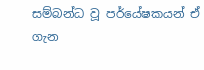සම්බන්ධ වූ පර්යේෂකයන් ඒ ගැන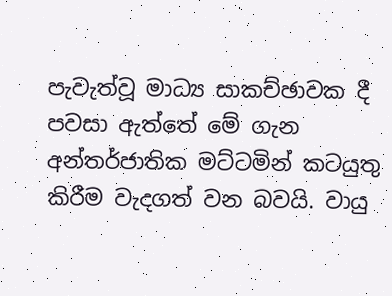පැවැත්වූ මාධ්‍ය සාකච්ඡාවක දී පවසා ඇත්තේ මේ ගැන අන්තර්ජාතික මට්‌ටමින් කටයුතු කිරීම වැදගත් වන බවයි. වායු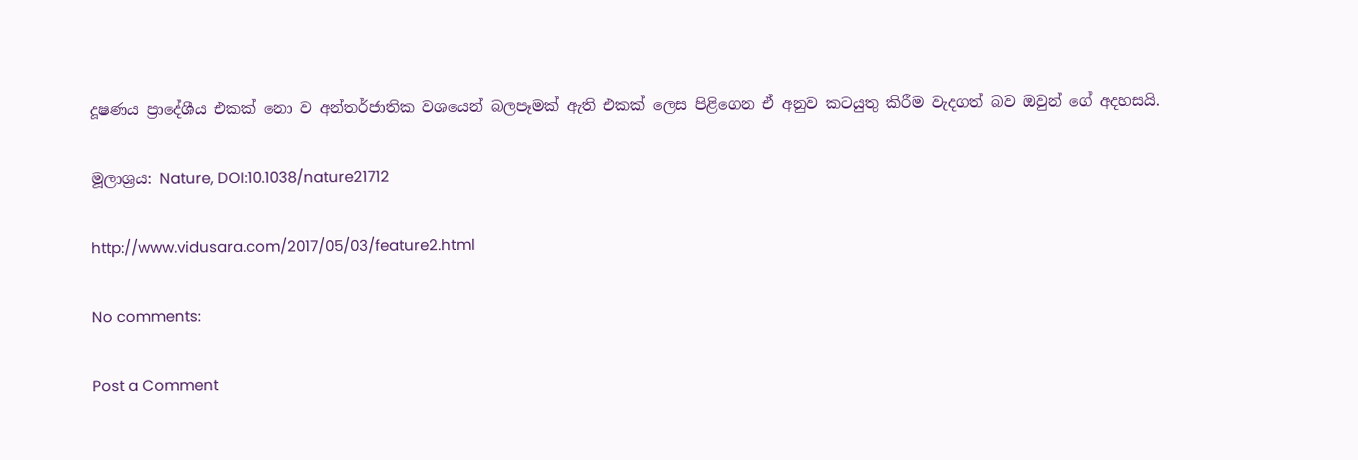දූෂණය ප්‍රාදේශීය එකක්‌ නො ව අන්තර්ජාතික වශයෙන් බලපෑමක්‌ ඇති එකක්‌ ලෙස පිළිගෙන ඒ අනුව කටයුතු කිරීම වැදගත් බව ඔවුන් ගේ අදහසයි.

මූලාශ්‍රය: Nature, DOI:10.1038/nature21712

http://www.vidusara.com/2017/05/03/feature2.html

No comments:

Post a Comment